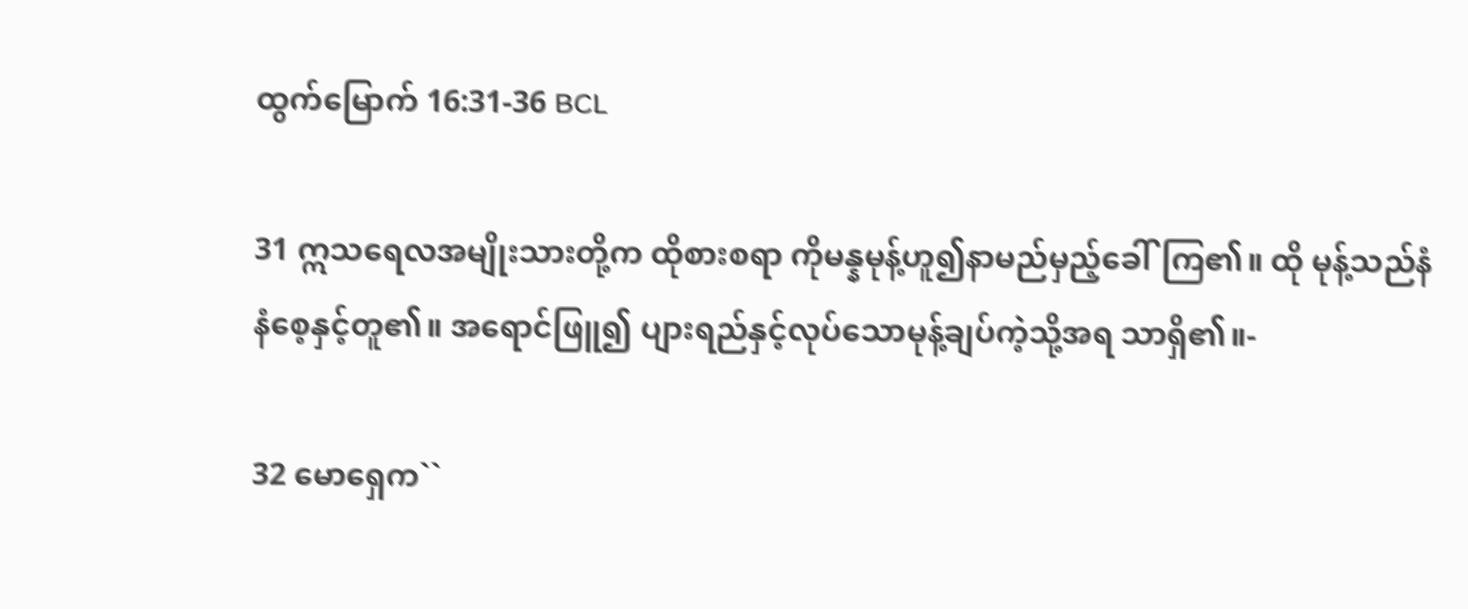ထွက်မြောက် 16:31-36 BCL

31 ဣသရေလအမျိုးသားတို့က ထိုစားစရာ ကိုမန္နမုန့်ဟူ၍နာမည်မှည့်ခေါ်ကြ၏။ ထို မုန့်သည်နံနံစေ့နှင့်တူ၏။ အရောင်ဖြူ၍ ပျားရည်နှင့်လုပ်သောမုန့်ချပ်ကဲ့သို့အရ သာရှိ၏။-

32 မောရှေက``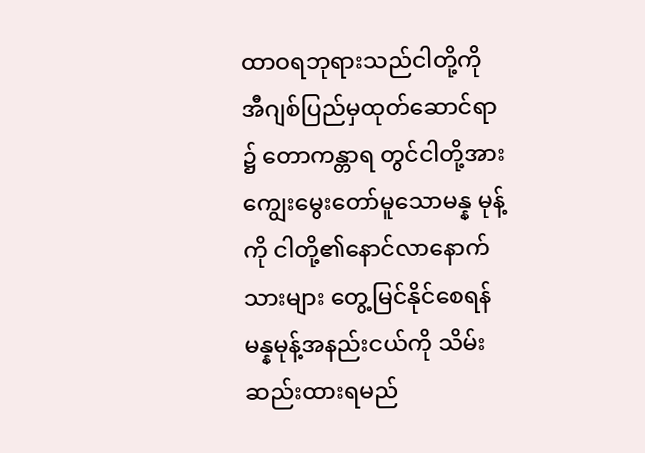ထာဝရဘုရားသည်ငါတို့ကို အီဂျစ်ပြည်မှထုတ်ဆောင်ရာ၌ တောကန္တာရ တွင်ငါတို့အားကျွေးမွေးတော်မူသောမန္န မုန့်ကို ငါတို့၏နောင်လာနောက်သားများ တွေ့မြင်နိုင်စေရန် မန္နမုန့်အနည်းငယ်ကို သိမ်းဆည်းထားရမည်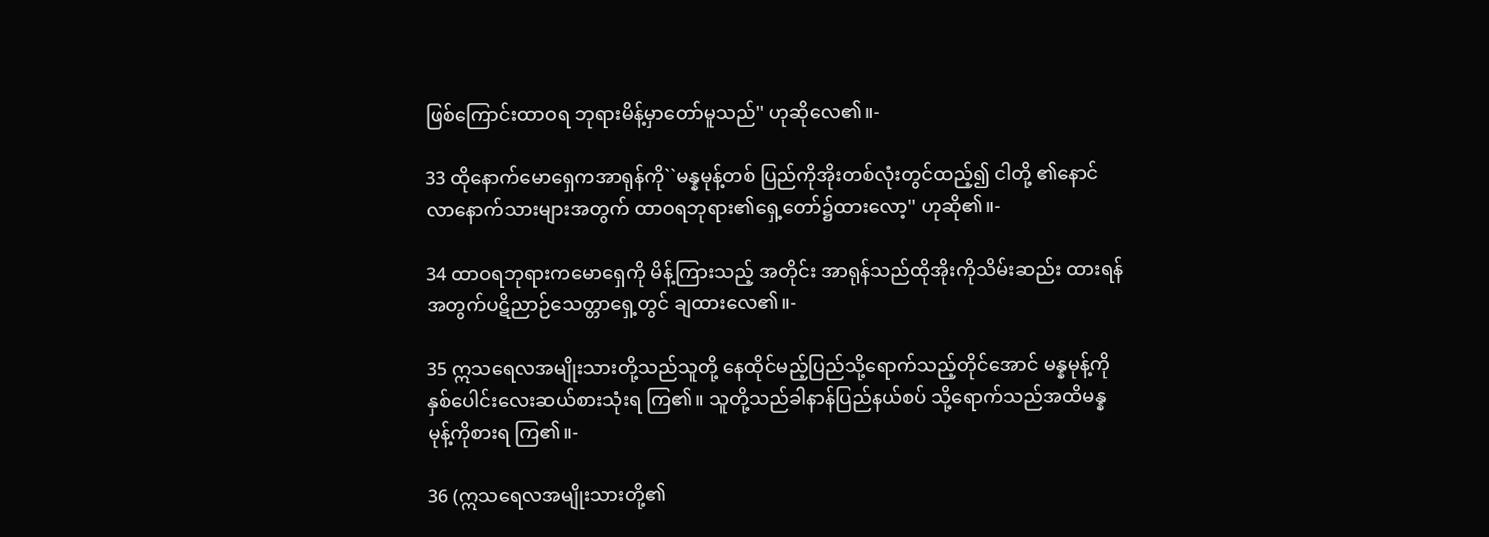ဖြစ်ကြောင်းထာဝရ ဘုရားမိန့်မှာတော်မူသည်'' ဟုဆိုလေ၏။-

33 ထိုနောက်မောရှေကအာရုန်ကို``မန္နမုန့်တစ် ပြည်ကိုအိုးတစ်လုံးတွင်ထည့်၍ ငါတို့ ၏နောင်လာနောက်သားများအတွက် ထာဝရဘုရား၏ရှေ့တော်၌ထားလော့'' ဟုဆို၏။-

34 ထာဝရဘုရားကမောရှေကို မိန့်ကြားသည့် အတိုင်း အာရုန်သည်ထိုအိုးကိုသိမ်းဆည်း ထားရန်အတွက်ပဋိညာဉ်သေတ္တာရှေ့တွင် ချထားလေ၏။-

35 ဣသရေလအမျိုးသားတို့သည်သူတို့ နေထိုင်မည့်ပြည်သို့ရောက်သည့်တိုင်အောင် မန္နမုန့်ကိုနှစ်ပေါင်းလေးဆယ်စားသုံးရ ကြ၏။ သူတို့သည်ခါနာန်ပြည်နယ်စပ် သို့ရောက်သည်အထိမန္နမုန့်ကိုစားရ ကြ၏။-

36 (ဣသရေလအမျိုးသားတို့၏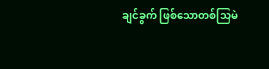ချင်ခွက် ဖြစ်သောတစ်သြမဲ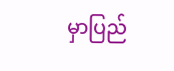မှာပြည်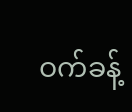ဝက်ခန့်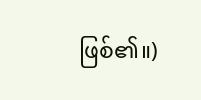ဖြစ်၏။)